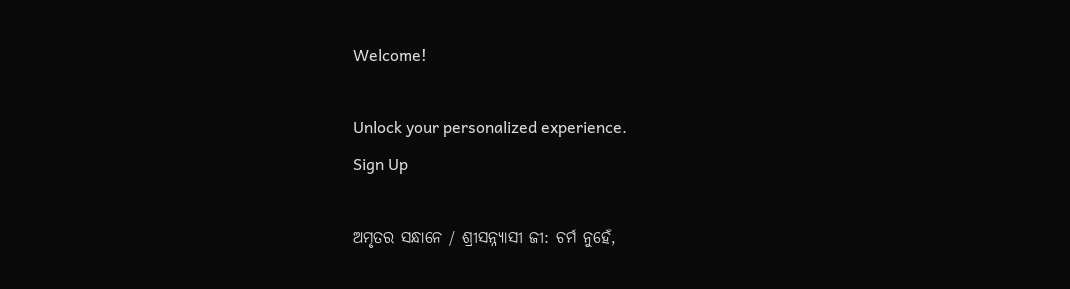Welcome!

Unlock your personalized experience.
Sign Up

ଅମୃତର ସନ୍ଧାନେ / ଶ୍ରୀସନ୍ନ୍ୟାସୀ ଜୀ: ଚର୍ମ ନୁହେଁ,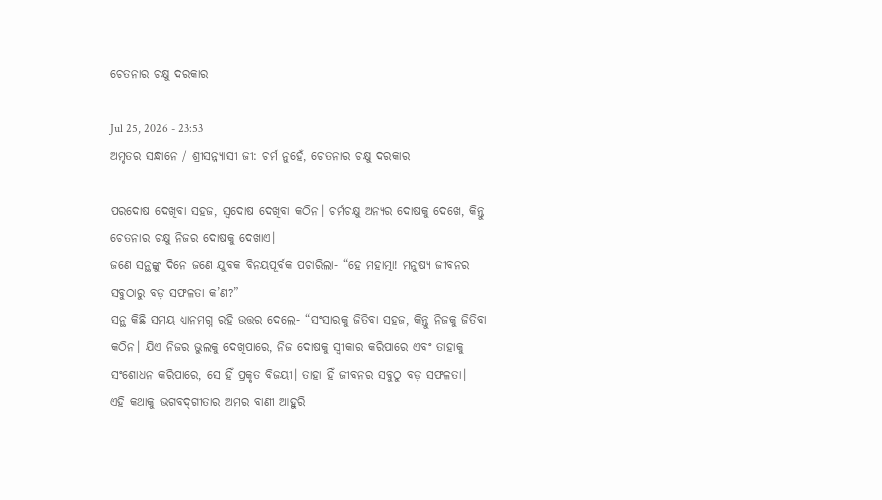ଚେତନାର ଚକ୍ଷୁ ଦରକାର

Jul 25, 2026 - 23:53
ଅମୃତର ସନ୍ଧାନେ / ଶ୍ରୀସନ୍ନ୍ୟାସୀ ଜୀ: ଚର୍ମ ନୁହେଁ, ଚେତନାର ଚକ୍ଷୁ ଦରକାର

ପରଦୋଷ ଦେଖିବା ସହଜ, ସ୍ୱଦୋଷ ଦେଖିବା କଠିନ। ଚର୍ମଚକ୍ଷୁ ଅନ୍ୟର ଦୋଷକୁ ଦେଖେ, କିନ୍ତୁ ଚେତନାର ଚକ୍ଷୁ ନିଜର ଦୋଷକୁ ଦେଖାଏ।
ଜଣେ ସନ୍ଥଙ୍କୁ ଦିନେ ଜଣେ ଯୁବକ ବିନୟପୂର୍ବକ ପଚାରିଲା- “ହେ ମହାତ୍ମା! ମନୁଷ୍ୟ ଜୀବନର ସବୁଠାରୁ ବଡ଼ ସଫଳତା କ’ଣ?”
ସନ୍ଥ କିଛି ସମୟ ଧ୍ୟାନମଗ୍ନ ରହି ଉତ୍ତର ଦେଲେ- “ସଂସାରକୁ ଜିତିବା ସହଜ, କିନ୍ତୁ ନିଜକୁ ଜିତିବା କଠିନ। ଯିଏ ନିଜର ଭୁଲକୁ ଦେଖିପାରେ, ନିଜ ଦୋଷକୁ ସ୍ୱୀକାର କରିପାରେ ଏବଂ ତାହାକୁ ସଂଶୋଧନ କରିପାରେ, ସେ ହିଁ ପ୍ରକୃତ ବିଜୟୀ। ତାହା ହିଁ ଜୀବନର ସବୁଠୁ ବଡ଼ ସଫଳତା।
ଏହି କଥାକୁ ଭଗବଦ୍‌ଗୀତାର ଅମର ବାଣୀ ଆହୁରି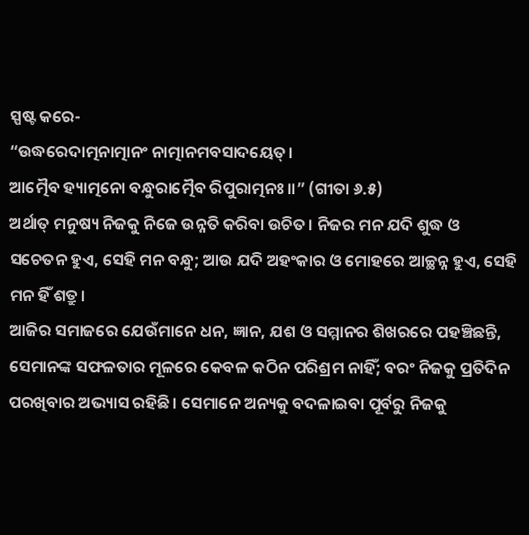ସ୍ପଷ୍ଟ କରେ-
“ଉଦ୍ଧରେଦାତ୍ମନାତ୍ମାନଂ ନାତ୍ମାନମବସାଦୟେତ୍।
ଆତ୍ମୈବ ହ୍ୟାତ୍ମନୋ ବନ୍ଧୁରାତ୍ମୈବ ରିପୁରାତ୍ମନଃ॥” (ଗୀତା ୬.୫)
ଅର୍ଥାତ୍ ମନୁଷ୍ୟ ନିଜକୁ ନିଜେ ଉନ୍ନତି କରିବା ଉଚିତ। ନିଜର ମନ ଯଦି ଶୁଦ୍ଧ ଓ ସଚେତନ ହୁଏ, ସେହି ମନ ବନ୍ଧୁ; ଆଉ ଯଦି ଅହଂକାର ଓ ମୋହରେ ଆଚ୍ଛନ୍ନ ହୁଏ, ସେହି ମନ ହିଁ ଶତ୍ରୁ।
ଆଜିର ସମାଜରେ ଯେଉଁମାନେ ଧନ, ଜ୍ଞାନ, ଯଶ ଓ ସମ୍ମାନର ଶିଖରରେ ପହଞ୍ଚିଛନ୍ତି, ସେମାନଙ୍କ ସଫଳତାର ମୂଳରେ କେବଳ କଠିନ ପରିଶ୍ରମ ନାହିଁ; ବରଂ ନିଜକୁ ପ୍ରତିଦିନ ପରଖିବାର ଅଭ୍ୟାସ ରହିଛି। ସେମାନେ ଅନ୍ୟକୁ ବଦଳାଇବା ପୂର୍ବରୁ ନିଜକୁ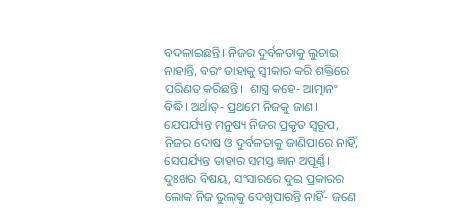ବଦଳାଇଛନ୍ତି। ନିଜର ଦୁର୍ବଳତାକୁ ଲୁଚାଇ ନାହାନ୍ତି, ବରଂ ତାହାକୁ ସ୍ୱୀକାର କରି ଶକ୍ତିରେ ପରିଣତ କରିଛନ୍ତି।  ଶାସ୍ତ୍ର କହେ- ଆତ୍ମାନଂ ବିଦ୍ଧି। ଅର୍ଥାତ୍- ପ୍ରଥମେ ନିଜକୁ ଜାଣ। ଯେପର୍ଯ୍ୟନ୍ତ ମନୁଷ୍ୟ ନିଜର ପ୍ରକୃତ ସ୍ୱରୂପ, ନିଜର ଦୋଷ ଓ ଦୁର୍ବଳତାକୁ ଜାଣିପାରେ ନାହିଁ, ସେପର୍ଯ୍ୟନ୍ତ ତାହାର ସମସ୍ତ ଜ୍ଞାନ ଅପୂର୍ଣ୍ଣ।
ଦୁଃଖର ବିଷୟ, ସଂସାରରେ ଦୁଇ ପ୍ରକାରର ଲୋକ ନିଜ ଭୁଲ୍‌କୁ ଦେଖିପାରନ୍ତି ନାହିଁ- ଜଣେ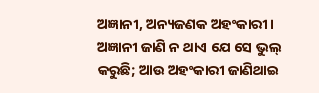ଅଜ୍ଞାନୀ, ଅନ୍ୟଜଣକ ଅହଂକାରୀ। ଅଜ୍ଞାନୀ ଜାଣି ନ ଥାଏ ଯେ ସେ ଭୁଲ୍‌ କରୁଛି; ଆଉ ଅହଂକାରୀ ଜାଣିଥାଇ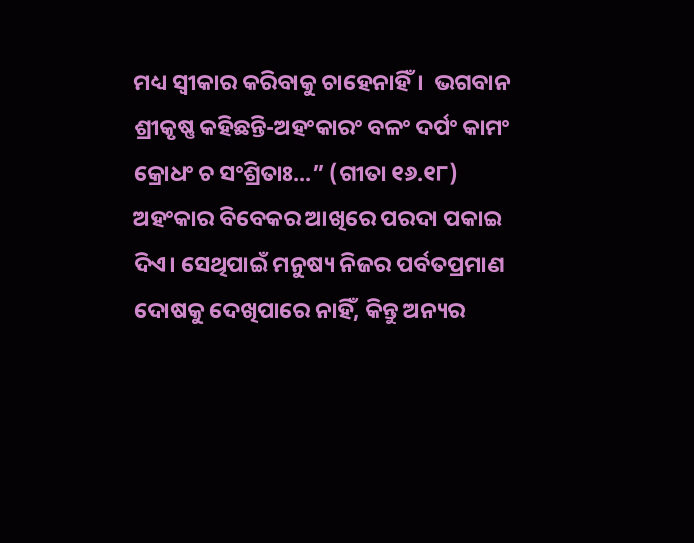ମଧ୍ୟ ସ୍ୱୀକାର କରିବାକୁ ଚାହେନାହିଁ।  ଭଗବାନ ଶ୍ରୀକୃଷ୍ଣ କହିଛନ୍ତି-ଅହଂକାରଂ ବଳଂ ଦର୍ପଂ କାମଂ କ୍ରୋଧଂ ଚ ସଂଶ୍ରିତାଃ...” (ଗୀତା ୧୬.୧୮)
ଅହଂକାର ବିବେକର ଆଖିରେ ପରଦା ପକାଇ ଦିଏ। ସେଥିପାଇଁ ମନୁଷ୍ୟ ନିଜର ପର୍ବତପ୍ରମାଣ ଦୋଷକୁ ଦେଖିପାରେ ନାହିଁ, କିନ୍ତୁ ଅନ୍ୟର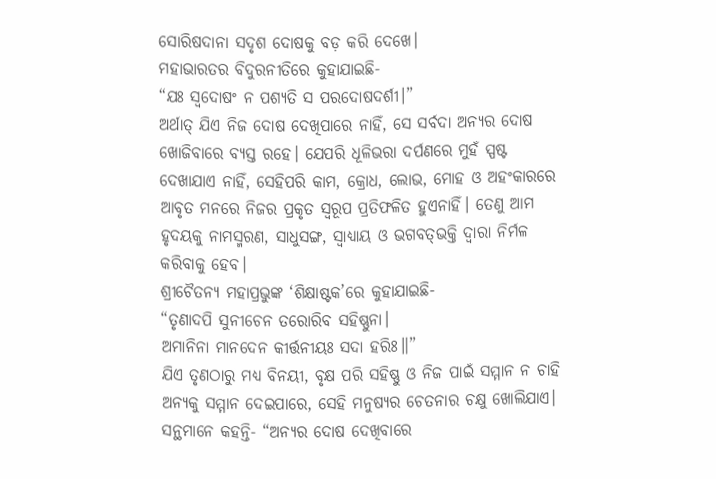ସୋରିଷଦାନା ସଦୃଶ ଦୋଷକୁ ବଡ଼ କରି ଦେଖେ।
ମହାଭାରତର ବିଦୁରନୀତିରେ କୁହାଯାଇଛି-
“ଯଃ ସ୍ୱଦୋଷଂ ନ ପଶ୍ୟତି ସ ପରଦୋଷଦର୍ଶୀ।”
ଅର୍ଥାତ୍ ଯିଏ ନିଜ ଦୋଷ ଦେଖିପାରେ ନାହିଁ, ସେ ସର୍ବଦା ଅନ୍ୟର ଦୋଷ ଖୋଜିବାରେ ବ୍ୟସ୍ତ ରହେ। ଯେପରି ଧୂଳିଭରା ଦର୍ପଣରେ ମୁହଁ ସ୍ପଷ୍ଟ ଦେଖାଯାଏ ନାହିଁ, ସେହିପରି କାମ, କ୍ରୋଧ, ଲୋଭ, ମୋହ ଓ ଅହଂକାରରେ ଆବୃତ ମନରେ ନିଜର ପ୍ରକୃତ ସ୍ୱରୂପ ପ୍ରତିଫଳିତ ହୁଏନାହିଁ। ତେଣୁ ଆମ ହୃଦୟକୁ ନାମସ୍ମରଣ, ସାଧୁସଙ୍ଗ, ସ୍ୱାଧ୍ୟାୟ ଓ ଭଗବତ୍‌ଭକ୍ତି ଦ୍ୱାରା ନିର୍ମଳ କରିବାକୁ ହେବ।
ଶ୍ରୀଚୈତନ୍ୟ ମହାପ୍ରଭୁଙ୍କ ‘ଶିକ୍ଷାଷ୍ଟକ’ରେ କୁହାଯାଇଛି-
“ତୃଣାଦପି ସୁନୀଚେନ ତରୋରିବ ସହିଷ୍ଣୁନା।
ଅମାନିନା ମାନଦେନ କୀର୍ତ୍ତନୀୟଃ ସଦା ହରିଃ॥”
ଯିଏ ତୃଣଠାରୁ ମଧ୍ୟ ବିନୟୀ, ବୃକ୍ଷ ପରି ସହିଷ୍ଣୁ ଓ ନିଜ ପାଇଁ ସମ୍ମାନ ନ ଚାହି ଅନ୍ୟକୁ ସମ୍ମାନ ଦେଇପାରେ, ସେହି ମନୁଷ୍ୟର ଚେତନାର ଚକ୍ଷୁ ଖୋଲିଯାଏ। ସନ୍ଥମାନେ କହନ୍ତି- “ଅନ୍ୟର ଦୋଷ ଦେଖିବାରେ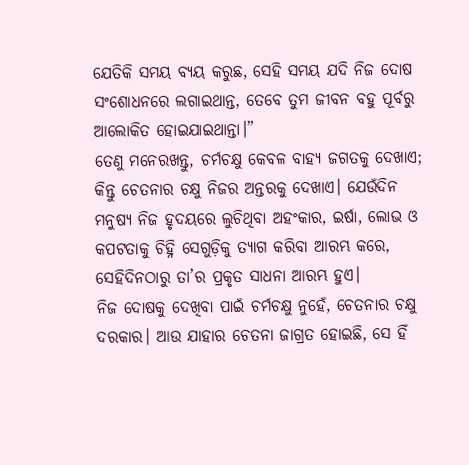ଯେତିକି ସମୟ ବ୍ୟୟ କରୁଛ, ସେହି ସମୟ ଯଦି ନିଜ ଦୋଷ ସଂଶୋଧନରେ ଲଗାଇଥାନ୍ତ, ତେବେ ତୁମ ଜୀବନ ବହୁ ପୂର୍ବରୁ ଆଲୋକିତ ହୋଇଯାଇଥାନ୍ତା।”
ତେଣୁ ମନେରଖନ୍ତୁ, ଚର୍ମଚକ୍ଷୁ କେବଳ ବାହ୍ୟ ଜଗତକୁ ଦେଖାଏ; କିନ୍ତୁ ଚେତନାର ଚକ୍ଷୁ ନିଜର ଅନ୍ତରକୁ ଦେଖାଏ। ଯେଉଁଦିନ ମନୁଷ୍ୟ ନିଜ ହୃଦୟରେ ଲୁଚିଥିବା ଅହଂକାର, ଇର୍ଷା, ଲୋଭ ଓ କପଟତାକୁ ଚିହ୍ନି ସେଗୁଡ଼ିକୁ ତ୍ୟାଗ କରିବା ଆରମ୍ଭ କରେ, ସେହିଦିନଠାରୁ ତା’ର ପ୍ରକୃତ ସାଧନା ଆରମ୍ଭ ହୁଏ।
ନିଜ ଦୋଷକୁ ଦେଖିବା ପାଇଁ ଚର୍ମଚକ୍ଷୁ ନୁହେଁ, ଚେତନାର ଚକ୍ଷୁ ଦରକାର। ଆଉ ଯାହାର ଚେତନା ଜାଗ୍ରତ ହୋଇଛି, ସେ ହିଁ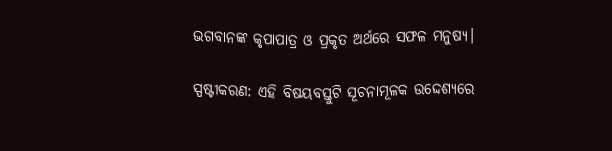ଭଗବାନଙ୍କ କୃପାପାତ୍ର ଓ ପ୍ରକୃତ ଅର୍ଥରେ ସଫଳ ମନୁଷ୍ୟ।

ସ୍ପଷ୍ଟୀକରଣ: ଏହି ବିଷୟବସ୍ତୁଟି ସୂଚନାମୂଳକ ଉଦ୍ଦେଶ୍ୟରେ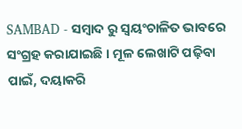SAMBAD - ସମ୍ବାଦ ରୁ ସ୍ୱୟଂଚାଳିତ ଭାବରେ ସଂଗ୍ରହ କରାଯାଇଛି। ମୂଳ ଲେଖାଟି ପଢ଼ିବା ପାଇଁ, ଦୟାକରି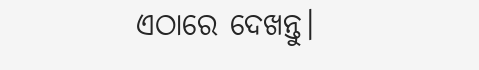ଏଠାରେ ଦେଖନ୍ତୁ।